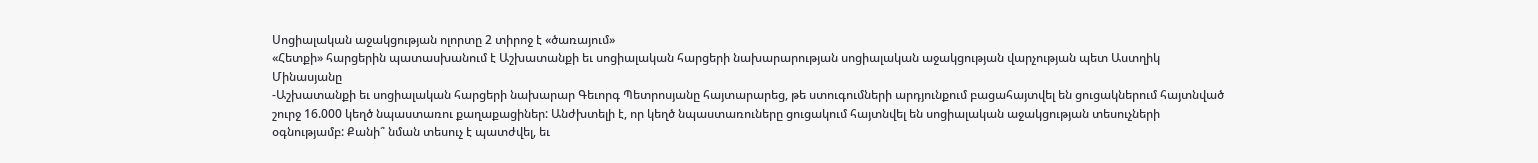Սոցիալական աջակցության ոլորտը 2 տիրոջ է «ծառայում»
«Հետքի» հարցերին պատասխանում է Աշխատանքի եւ սոցիալական հարցերի նախարարության սոցիալական աջակցության վարչության պետ Աստղիկ Մինասյանը
-Աշխատանքի եւ սոցիալական հարցերի նախարար Գեւորգ Պետրոսյանը հայտարարեց, թե ստուգումների արդյունքում բացահայտվել են ցուցակներում հայտնված շուրջ 16.000 կեղծ նպաստառու քաղաքացիներ: Անժխտելի է, որ կեղծ նպաստառուները ցուցակում հայտնվել են սոցիալական աջակցության տեսուչների օգնությամբ: Քանի՞ նման տեսուչ է պատժվել, եւ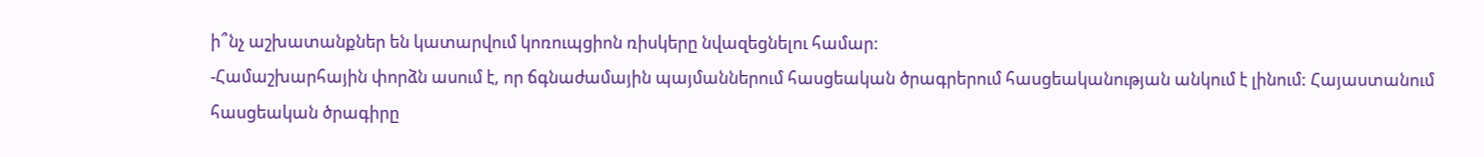ի՞նչ աշխատանքներ են կատարվում կոռուպցիոն ռիսկերը նվազեցնելու համար:
-Համաշխարհային փորձն ասում է, որ ճգնաժամային պայմաններում հասցեական ծրագրերում հասցեականության անկում է լինում: Հայաստանում հասցեական ծրագիրը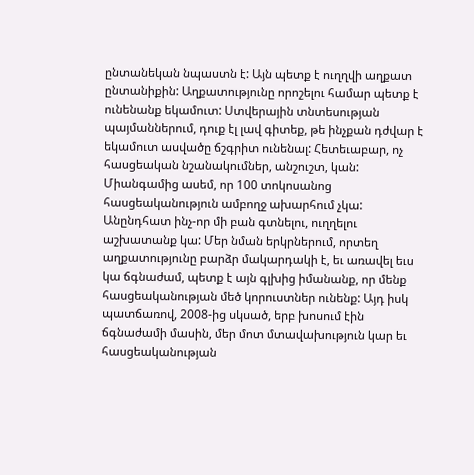ընտանեկան նպաստն է: Այն պետք է ուղղվի աղքատ ընտանիքին: Աղքատությունը որոշելու համար պետք է ունենանք եկամուտ: Ստվերային տնտեսության պայմաններում, դուք էլ լավ գիտեք, թե ինչքան դժվար է եկամուտ ասվածը ճշգրիտ ունենալ: Հետեւաբար, ոչ հասցեական նշանակումներ, անշուշտ, կան: Միանգամից ասեմ, որ 100 տոկոսանոց հասցեականություն ամբողջ ախարհում չկա: Անընդհատ ինչ-որ մի բան գտնելու, ուղղելու աշխատանք կա: Մեր նման երկրներում, որտեղ աղքատությունը բարձր մակարդակի է, եւ առավել եւս կա ճգնաժամ, պետք է այն գլխից իմանանք, որ մենք հասցեականության մեծ կորուստներ ունենք: Այդ իսկ պատճառով, 2008-ից սկսած, երբ խոսում էին ճգնաժամի մասին, մեր մոտ մտավախություն կար եւ հասցեականության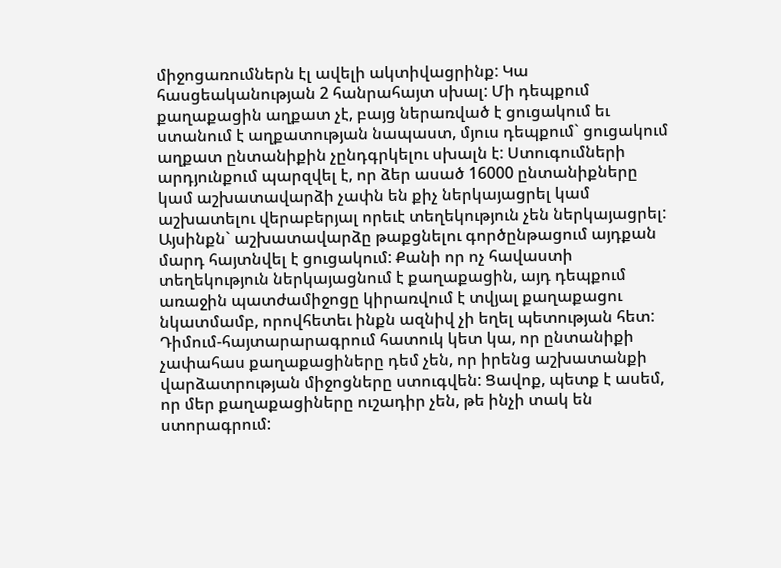միջոցառումներն էլ ավելի ակտիվացրինք: Կա հասցեականության 2 հանրահայտ սխալ: Մի դեպքում քաղաքացին աղքատ չէ, բայց ներառված է ցուցակում եւ ստանում է աղքատության նապաստ, մյուս դեպքում` ցուցակում աղքատ ընտանիքին չընդգրկելու սխալն է: Ստուգումների արդյունքում պարզվել է, որ ձեր ասած 16000 ընտանիքները կամ աշխատավարձի չափն են քիչ ներկայացրել կամ աշխատելու վերաբերյալ որեւէ տեղեկություն չեն ներկայացրել: Այսինքն` աշխատավարձը թաքցնելու գործընթացում այդքան մարդ հայտնվել է ցուցակում: Քանի որ ոչ հավաստի տեղեկություն ներկայացնում է քաղաքացին, այդ դեպքում առաջին պատժամիջոցը կիրառվում է տվյալ քաղաքացու նկատմամբ, որովհետեւ ինքն ազնիվ չի եղել պետության հետ: Դիմում-հայտարարագրում հատուկ կետ կա, որ ընտանիքի չափահաս քաղաքացիները դեմ չեն, որ իրենց աշխատանքի վարձատրության միջոցները ստուգվեն: Ցավոք, պետք է ասեմ, որ մեր քաղաքացիները ուշադիր չեն, թե ինչի տակ են ստորագրում: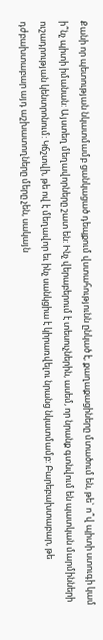Քանի որ պետության նկատմամբ ցանկացած դեպքում վստահությունն ընկած է, քաղաքացիները մտածում են, թե` ո՞վ պիտի ստուգի կամ ի՞նչ պիտի իմանան: Այստեղ մեղավորները շատ են: Ինչ վերաբերում է տեսուչներին, ասեմ, որ նրանք գտնվում են պատկան մարմինների ուշադրության կենտրոնում: Կճշտվի, թե ով է մեղավոր եւ ինչ սանկցիա է կիրառվելու նրանց նկատմամբ: Բարեբախտաբար, թե դժբախտաբար այդ աշխատողները մերը չեն, սակայն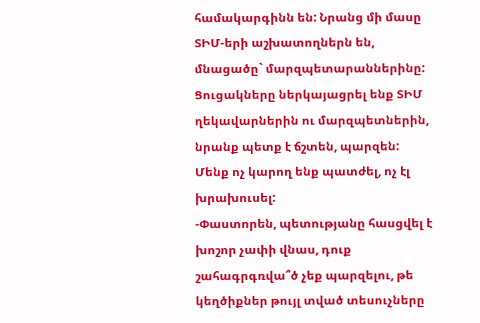համակարգինն են: Նրանց մի մասը ՏԻՄ-երի աշխատողներն են, մնացածը` մարզպետարաններինը: Ցուցակները ներկայացրել ենք ՏԻՄ ղեկավարներին ու մարզպետներին, նրանք պետք է ճշտեն, պարզեն: Մենք ոչ կարող ենք պատժել, ոչ էլ խրախուսել:
-Փաստորեն, պետությանը հասցվել է խոշոր չափի վնաս, դուք շահագրգռվա՞ծ չեք պարզելու, թե կեղծիքներ թույլ տված տեսուչները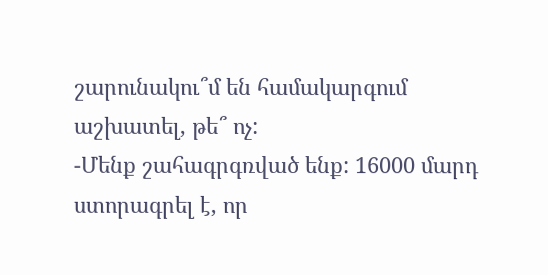շարունակու՞մ են համակարգում աշխատել, թե՞ ոչ:
-Մենք շահագրգռված ենք: 16000 մարդ ստորագրել է, որ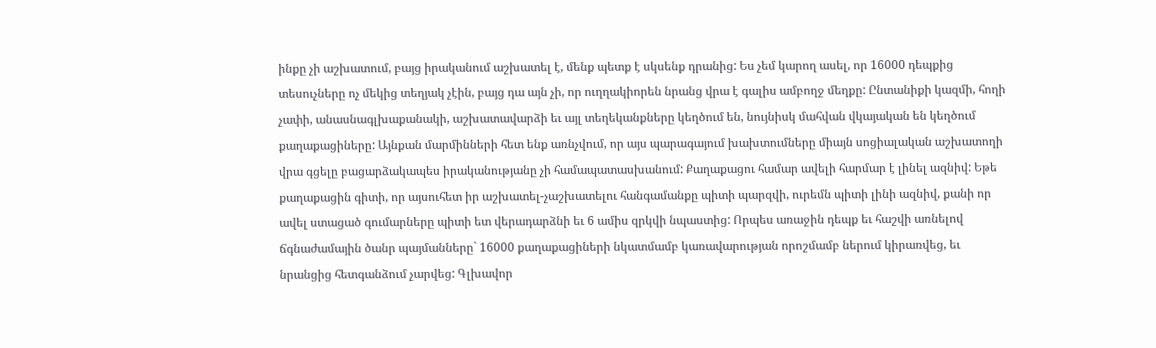ինքը չի աշխատում, բայց իրականում աշխատել է, մենք պետք է սկսենք դրանից: Ես չեմ կարող ասել, որ 16000 դեպքից տեսուչները ոչ մեկից տեղյակ չէին, բայց դա այն չի, որ ուղղակիորեն նրանց վրա է գալիս ամբողջ մեղքը: Ընտանիքի կազմի, հողի չափի, անասնագլխաքանակի, աշխատավարձի եւ այլ տեղեկանքները կեղծում են, նույնիսկ մահվան վկայական են կեղծում քաղաքացիները: Այնքան մարմինների հետ ենք առնչվում, որ այս պարագայում խախտումները միայն սոցիալական աշխատողի վրա գցելը բացարձակապես իրականությանը չի համապատասխանում: Քաղաքացու համար ավելի հարմար է լինել ազնիվ: Եթե քաղաքացին գիտի, որ այսուհետ իր աշխատել-չաշխատելու հանգամանքը պիտի պարզվի, ուրեմն պիտի լինի ազնիվ, քանի որ ավել ստացած գումարները պիտի ետ վերադարձնի եւ 6 ամիս զրկվի նպաստից: Որպես առաջին դեպք եւ հաշվի առնելով ճգնաժամային ծանր պայմանները` 16000 քաղաքացիների նկատմամբ կառավարության որոշմամբ ներում կիրառվեց, եւ նրանցից հետգանձում չարվեց: Գլխավոր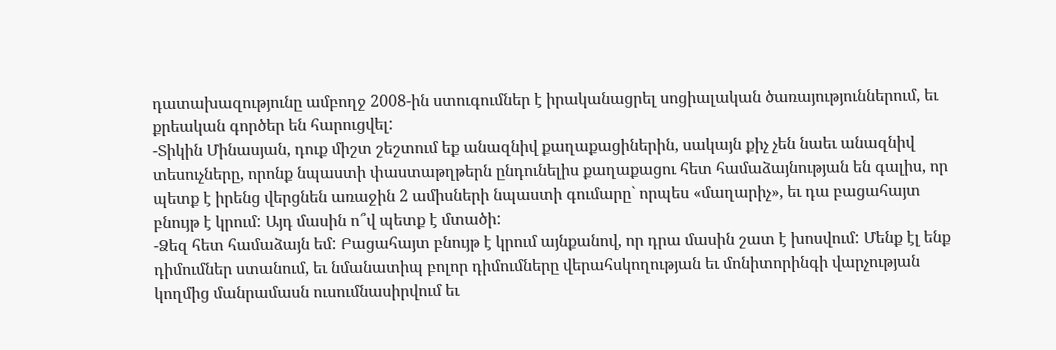դատախազությունը ամբողջ 2008-ին ստուգումներ է իրականացրել սոցիալական ծառայություններում, եւ քրեական գործեր են հարուցվել:
-Տիկին Մինասյան, դուք միշտ շեշտում եք անազնիվ քաղաքացիներին, սակայն քիչ չեն նաեւ անազնիվ տեսուչները, որոնք նպաստի փաստաթղթերն ընդունելիս քաղաքացու հետ համաձայնության են գալիս, որ պետք է իրենց վերցնեն առաջին 2 ամիսների նպաստի գումարը` որպես «մաղարիչ», եւ դա բացահայտ բնույթ է կրում: Այդ մասին ո՞վ պետք է մտածի:
-Ձեզ հետ համաձայն եմ: Բացահայտ բնույթ է կրում այնքանով, որ դրա մասին շատ է խոսվում: Մենք էլ ենք դիմումներ ստանում, եւ նմանատիպ բոլոր դիմումները վերահսկողության եւ մոնիտորինգի վարչության կողմից մանրամասն ուսումնասիրվում եւ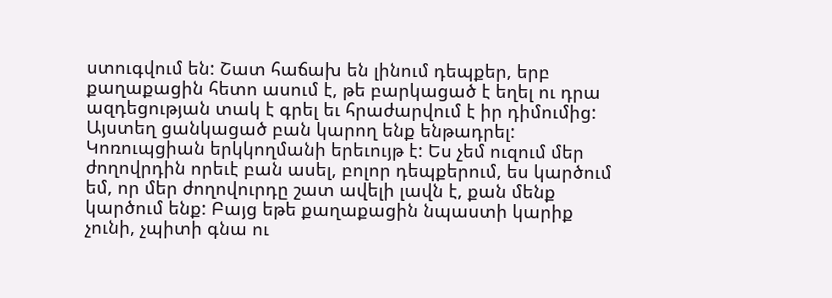ստուգվում են: Շատ հաճախ են լինում դեպքեր, երբ քաղաքացին հետո ասում է, թե բարկացած է եղել ու դրա ազդեցության տակ է գրել եւ հրաժարվում է իր դիմումից: Այստեղ ցանկացած բան կարող ենք ենթադրել: Կոռուպցիան երկկողմանի երեւույթ է: Ես չեմ ուզում մեր ժողովրդին որեւէ բան ասել, բոլոր դեպքերում, ես կարծում եմ, որ մեր ժողովուրդը շատ ավելի լավն է, քան մենք կարծում ենք: Բայց եթե քաղաքացին նպաստի կարիք չունի, չպիտի գնա ու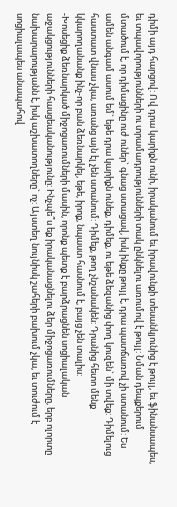դիմի այդ հարցով: Ով դրա կարիքն ունի, իրականում եւ իրավունքի տեսանկյունից է թույլ, եւ ֆինանսապես, եւ տպավորությունների ու տրամադրությունների տակ ընկնելու առումով է թույլ: Նման դեպքերում մտածում է, որ դիմացինը ուժ ուներ` գնաց ստացավ, իսկ ինքը թույլ է, դրա պատճառով չի ստանում: Ես ամեն անգամ ասում եմ` եթե դրա կարիքն ունեք, դիմեք, ու եթե ձեզանից փող կուզեն` մի տվեք: Դիմելուց հաստատ վնաս չկա, առանց այն էլ չեն ստանում: Դիմեք, թող չնշանակեն: Դրանից հետո մենք կկարողանանք ինչ-որ բան ձեռնարկել, եթե, իրոք, նպաստ հասնում է, բայց չեն տալիս:
-Խոսեցիք ձեռնարկած միջոցառումների մասին, որոնք պետք է բարձրացնեն սոցիալական աջակցությունների հասցեականությունը: Ինչպե՞ս եք իրականացնելու ձեր միջոցառումները, երբ ոլորտը նախարարությանն է, իսկ աշխատողները` ոչ: Այստեղ նույնիսկ շահերի բախում չկա, եւ տուժում է սոցիալապես անապահով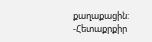քաղաքացին:
-Հետաքրքիր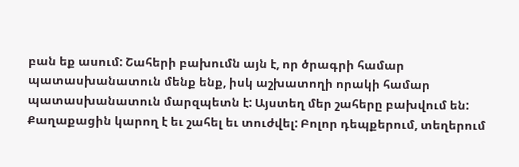բան եք ասում: Շահերի բախումն այն է, որ ծրագրի համար պատասխանատուն մենք ենք, իսկ աշխատողի որակի համար պատասխանատուն մարզպետն է: Այստեղ մեր շահերը բախվում են: Քաղաքացին կարող է եւ շահել եւ տուժվել: Բոլոր դեպքերում, տեղերում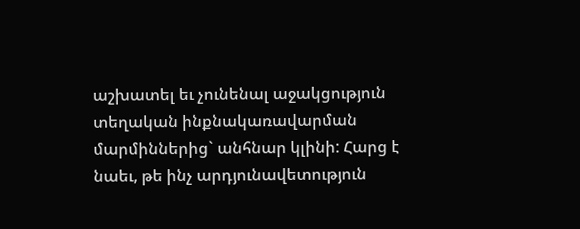աշխատել եւ չունենալ աջակցություն տեղական ինքնակառավարման մարմիններից` անհնար կլինի: Հարց է նաեւ, թե ինչ արդյունավետություն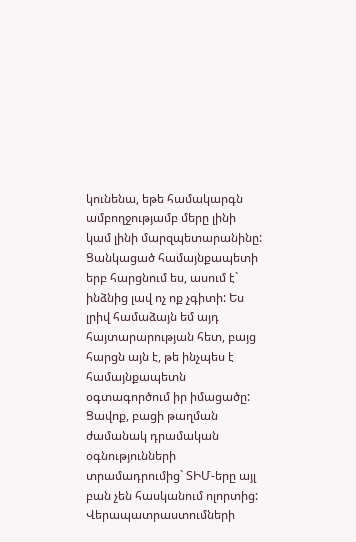կունենա, եթե համակարգն ամբողջությամբ մերը լինի կամ լինի մարզպետարանինը: Ցանկացած համայնքապետի երբ հարցնում ես, ասում է` ինձնից լավ ոչ ոք չգիտի: Ես լրիվ համաձայն եմ այդ հայտարարության հետ, բայց հարցն այն է, թե ինչպես է համայնքապետն օգտագործում իր իմացածը: Ցավոք, բացի թաղման ժամանակ դրամական օգնությունների տրամադրումից` ՏԻՄ-երը այլ բան չեն հասկանում ոլորտից: Վերապատրաստումների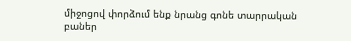միջոցով փորձում ենք նրանց գոնե տարրական բաներ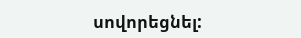սովորեցնել: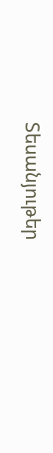Տեսանյութեր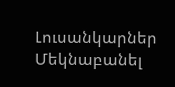Լուսանկարներ
Մեկնաբանել